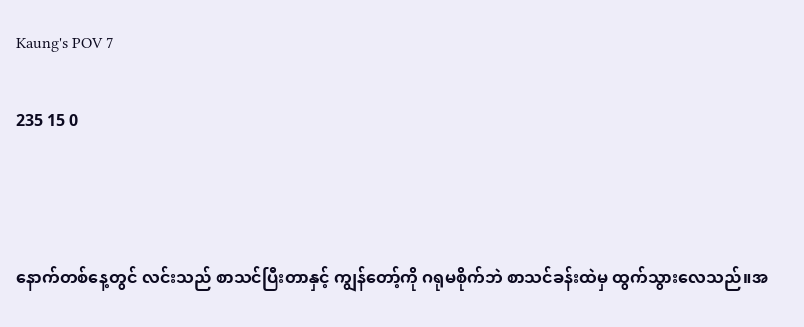Kaung's POV 7

235 15 0



နောက်တစ်နေ့တွင် လင်းသည် စာသင်ပြီးတာနှင့် ကျွန်တော့်ကို ဂရုမစိုက်ဘဲ စာသင်ခန်းထဲမှ ထွက်သွားလေသည်။အ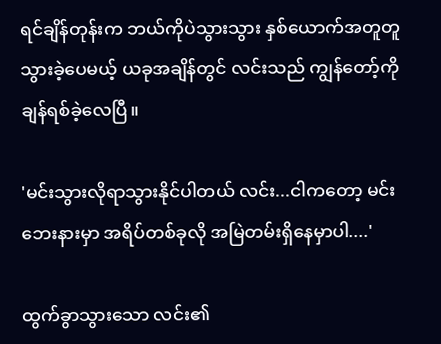ရင်ချိန်တုန်းက ဘယ်ကိုပဲသွားသွား နှစ်ယောက်အတူတူ သွားခဲ့ပေမယ့် ယခုအချိန်တွင် လင်းသည် ကျွန်တော့်ကို ချန်ရစ်ခဲ့လေပြီ။

'မင်းသွားလိုရာသွားနိုင်ပါတယ် လင်း...ငါကတော့ မင်းဘေးနားမှာ အရိပ်တစ်ခုလို အမြဲတမ်းရှိနေမှာပါ....'

ထွက်ခွာသွားသော လင်း၏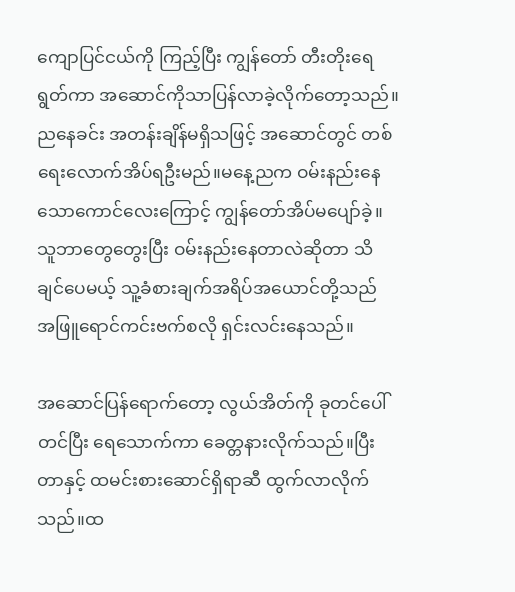ကျောပြင်ငယ်ကို ကြည့်ပြီး ကျွန်တော် တီးတိုးရေရွတ်ကာ အဆောင်ကိုသာပြန်လာခဲ့လိုက်တော့သည်။ညနေခင်း အတန်းချိန်မရှိသဖြင့် အဆောင်တွင် တစ်ရေးလောက်အိပ်ရဦးမည်။မနေ့ညက ဝမ်းနည်းနေသောကောင်လေးကြောင့် ကျွန်တော်အိပ်မပျော်ခဲ့။သူဘာတွေတွေးပြီး ဝမ်းနည်းနေတာလဲဆိုတာ သိချင်ပေမယ့် သူ့ခံစားချက်အရိပ်အယောင်တို့သည် အဖြူရောင်ကင်းဗက်စလို ရှင်းလင်းနေသည်။

အဆောင်ပြန်ရောက်တော့ လွယ်အိတ်ကို ခုတင်ပေါ်တင်ပြီး ရေသောက်ကာ ခေတ္တနားလိုက်သည်။ပြီးတာနှင့် ထမင်းစားဆောင်ရှိရာဆီ ထွက်လာလိုက်သည်။ထ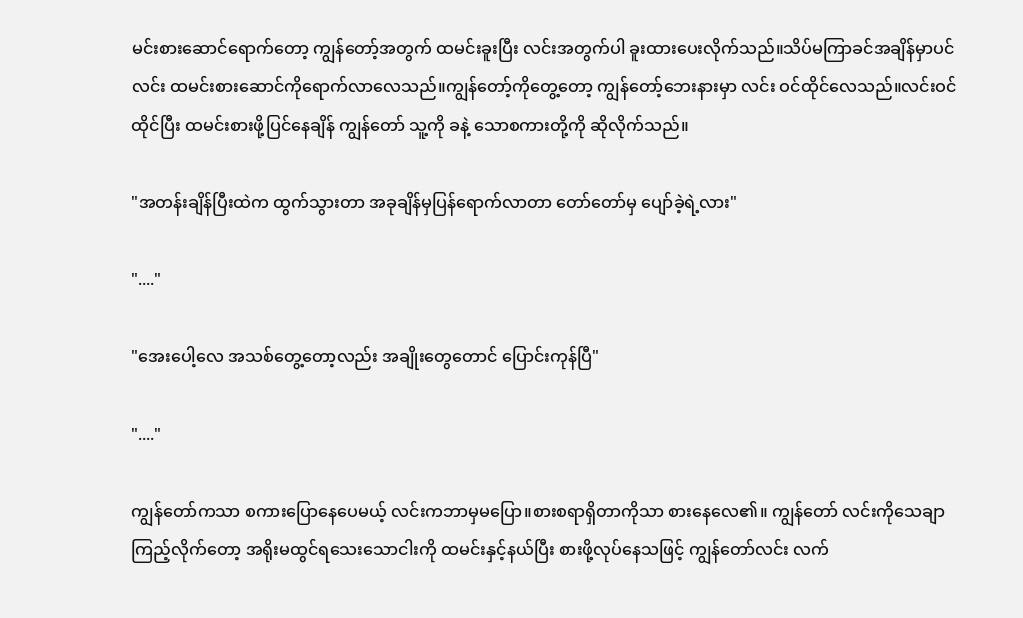မင်းစားဆောင်ရောက်တော့ ကျွန်တော့်အတွက် ထမင်းခူးပြီး လင်းအတွက်ပါ ခူးထားပေးလိုက်သည်။သိပ်မကြာခင်အချိန်မှာပင် လင်း ထမင်းစားဆောင်ကိုရောက်လာလေသည်။ကျွန်တော့်ကိုတွေ့တော့ ကျွန်တော့်ဘေးနားမှာ လင်း ဝင်ထိုင်လေသည်။လင်းဝင်ထိုင်ပြီး ထမင်းစားဖို့ပြင်‌နေချိန် ကျွန်တော် သူ့ကို ခနဲ့ သောစကားတို့ကို ဆိုလိုက်သည်။

"အတန်းချိန်ပြီးထဲက ထွက်သွားတာ အခုချိန်မှပြန်ရောက်လာတာ တော်တော်မှ ပျော်ခဲ့ရဲ့လား"

"...."

"အေးပေါ့လေ အသစ်တွေ့တော့လည်း အချိုးတွေတောင် ပြောင်းကုန်ပြီ"

"...."

ကျွန်တော်ကသာ စကားပြောနေပေမယ့် လင်းကဘာမှမပြော။စားစရာရှိတာကိုသာ စားနေလေ၏။ ကျွန်တော် လင်းကိုသေချာကြည့်လိုက်တော့ အရိုးမထွင်ရသေးသောငါးကို ထမင်းနှင့်နယ်ပြီး စားဖို့လုပ်နေသဖြင့် ကျွန်တော်လင်း လက်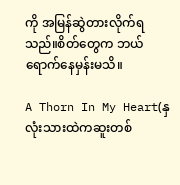ကို အမြန်ဆွဲတားလိုက်ရသည်။စိတ်တွေက ဘယ်ရောက်နေမှန်းမသိ။

A Thorn In My Heart(နှလုံးသားထဲကဆူးတစ်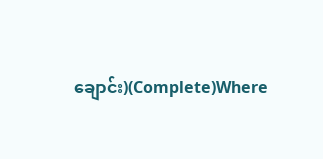ချောင်း)(Complete)Where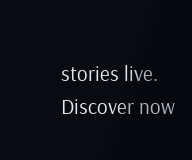stories live. Discover now